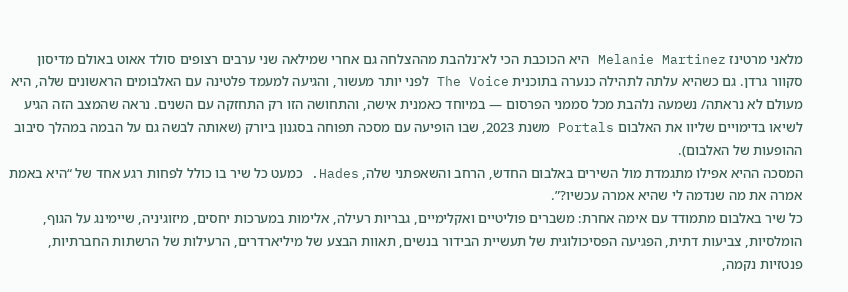מלאני מרטינז Melanie Martinez היא הכוכבת הכי לא־נלהבת מההצלחה גם אחרי שמילאה שני ערבים רצופים סולד אאוט באולם מדיסון סקוור גרדן. גם כשהיא עלתה לתהילה כנערה בתוכנית The Voice לפני יותר מעשור, והגיעה למעמד פלטינה עם האלבומים הראשונים שלה, היא מעולם לא נראתה/ נשמעה נלהבת מכל סממני הפרסום — במיוחד כאמנית אישה, והתחושה הזו רק התחזקה עם השנים. נראה שהמצב הזה הגיע לשיאו בדימויים שליוו את האלבום Portals משנת 2023, שבו הופיעה עם מסכה תפוחה בסגנון ביורק (שאותה לבשה גם על הבמה במהלך סיבוב ההופעות של האלבום).
המסכה ההיא אפילו מתגמדת מול השירים באלבום החדש, הרחב והשאפתני שלה, Hades. כמעט כל שיר בו כולל לפחות רגע אחד של “היא באמת אמרה את מה שנדמה לי שהיא אמרה עכשיו?”.
כל שיר באלבום מתמודד עם אימה אחרת: משברים פוליטיים ואקלימיים, גבריות רעילה, אלימות במערכות יחסים, מיזוגיניה, שיימינג על הגוף, הומלסיות, צביעות דתית, הפגיעה הפסיכולוגית של תעשיית הבידור בנשים, תאוות הבצע של מיליארדרים, הרעילות של הרשתות החברתיות, פנטזיות נקמה,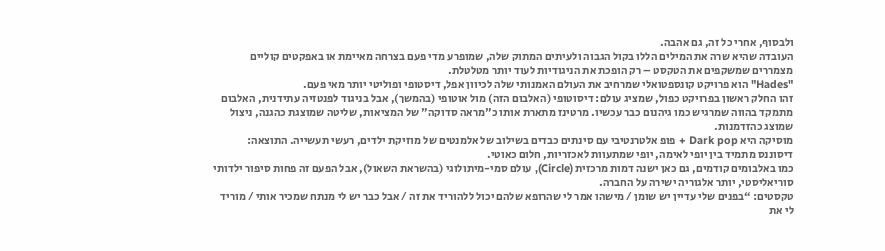ולבסוף, אחרי כל זה, גם אהבה.
העובדה שהיא שרה את המילים הללו בקול הגבוה ולעיתים המתוק שלה, שמופרע מדי פעם בצרחה מאיימת או באפקטים קוליים מצמררים שמשקפים את הטקסט – רק הופכת את הניגודיות לעוד יותר מטלטלת.
"Hades" הוא פרויקט קונספטואלי שמרחיב את העולם האמנותי שלה לכיוון אפל, דיסטופי ופוליטי יותר מאי פעם.
זהו החלק ראשון בפרויקט כפול, שמציג עולם: דיסוטופי (האלבום הזה) מול אוטופי (בהמשך), אבל בניגוד לפנטזיה עתידנית, האלבום מתמקד בהווה שמרגיש כמו גיהנום כבר עכשיו. מרטינז מתארת אותו כ"מראה סדוקה" של המציאות, שליטה שמוצגת כהגנה, ניצול שמוצג כהזדמנות.
מוסיקה היא Dark pop + פופ אלטרנטיבי עם סינתים כבדים בשילוב של אלמנטים של מוזיקת ילדים, רעשי תעשייה. התוצאה: דיסוננס מתמיד בין יופי לאימה, יופי שמתעוות לאכזריות, חלום כאוטי.
כמו באלבומים קודמים, גם כאן ישנה דמות מרכזית (Circle), עולם סמי-מיתולוגי (בהשראת השאול), אבל הפעם זה פחות סיפור ילדותי סוריאליסטי, יותר אלגוריה ישירה על החברה.
טקסטים: “בפנים שלי עדיין יש שומן / מישהו אמר לי שהרופא שלהם יכול ללהוריד את זה / אבל כבר יש לי מנתח שמכיר אותי / מוריד לי את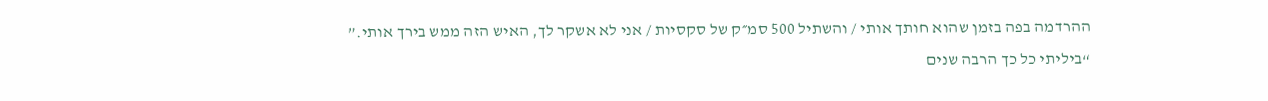ההרדמה בפה בזמן שהוא חותך אותי / והשתיל 500 סמ״ק של סקסיות / אני לא אשקר לך, האיש הזה ממש בירך אותי.”
“ביליתי כל כך הרבה שנים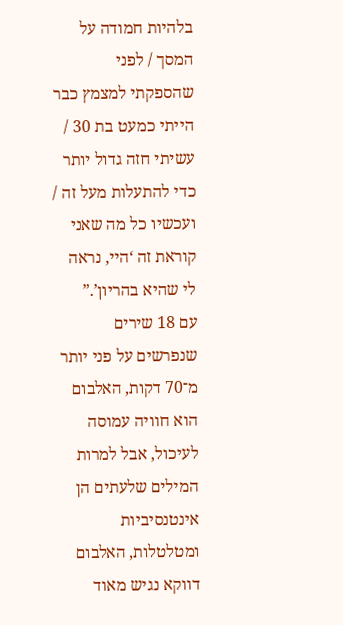בלהיות חמודה על המסך / לפני שהספקתי למצמץ כבר הייתי כמעט בת 30 / עשיתי חזה גדול יותר כדי להתעלות מעל זה / ועכשיו כל מה שאני קוראת זה ‘היי, נראה לי שהיא בהריון’.”
עם 18 שירים שנפרשים על פני יותר מ־70 דקות, האלבום הוא חוויה עמוסה לעיכול, אבל למרות המילים שלעתים הן אינטנסיביות ומטלטלות, האלבום דווקא נגיש מאוד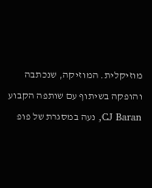מוזיקלית. המוזיקה, שנכתבה והופקה בשיתוף עם שותפה הקבוע CJ Baran, נעה במסגרת של פופ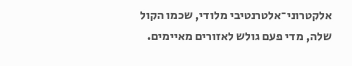אלקטרוני־אלטרנטיבי מלודי, שכמו הקול שלה, מדי פעם גולש לאזורים מאיימים.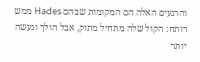והרגעים האלה הם המקומות שבהם Hades ממש רותח: הקול שלה מתחיל מתוק, אבל הולך ונעשה יותר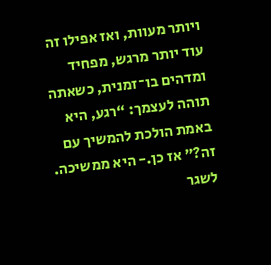ויותר מעוות, ואז אפילו זה עוד יותר מרגש, מפחיד ומדהים בו־זמנית, כשאתה תוהה לעצמך: “רגע, היא באמת הולכת להמשיך עם זה?” אז כן.- היא ממשיכה. לשגר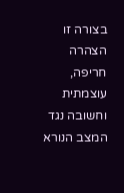בצורה זו הצהרה חריפה, עוצמתית וחשובה נגד המצב הנורא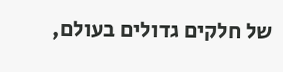של חלקים גדולים בעולם,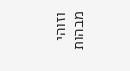וזוהי מבהות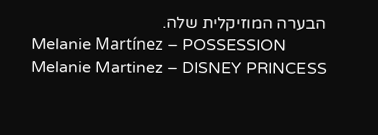הבערה המוזיקלית שלה.
Melanie Martínez – POSSESSION
Melanie Martinez – DISNEY PRINCESS